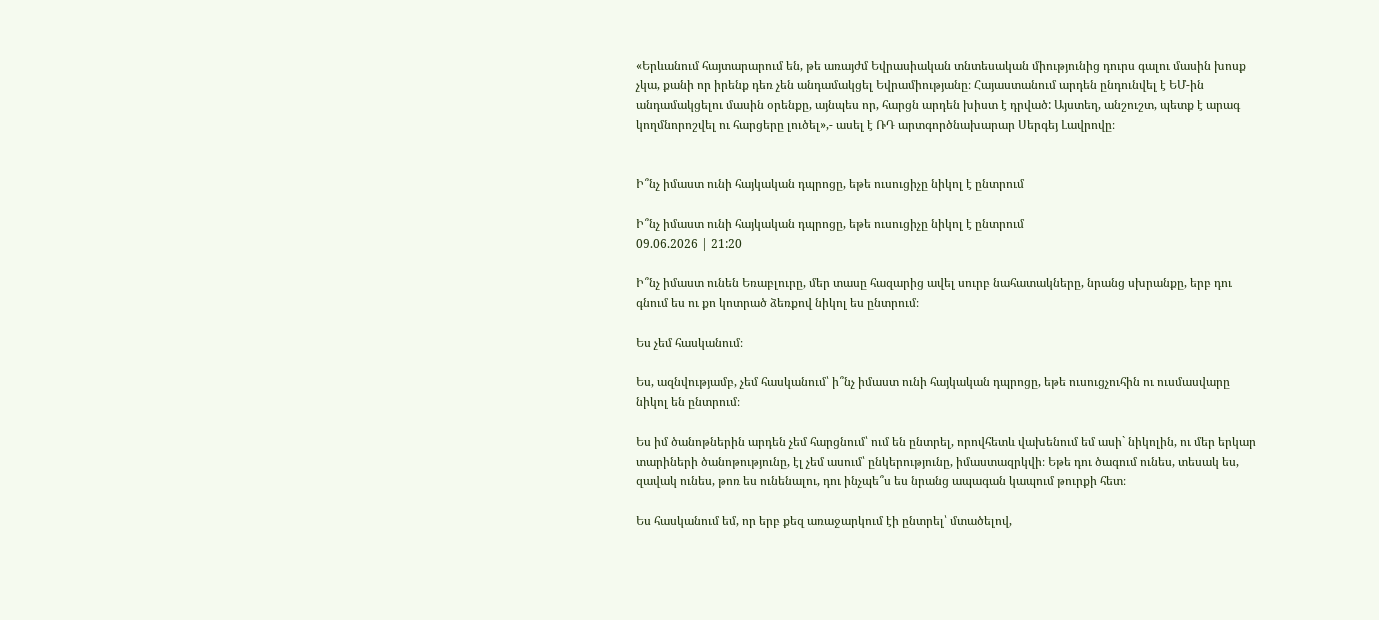«Երևանում հայտարարում են, թե առայժմ Եվրասիական տնտեսական միությունից դուրս գալու մասին խոսք չկա, քանի որ իրենք դեռ չեն անդամակցել Եվրամիությանը։ Հայաստանում արդեն ընդունվել է ԵՄ-ին անդամակցելու մասին օրենքը, այնպես որ, հարցն արդեն խիստ է դրված: Այստեղ, անշուշտ, պետք է արագ կողմնորոշվել ու հարցերը լուծել»,- ասել է ՌԴ արտգործնախարար Սերգեյ Լավրովը։


Ի՞նչ իմաստ ունի հայկական դպրոցը, եթե ուսուցիչը նիկոլ է ընտրում

Ի՞նչ իմաստ ունի հայկական դպրոցը, եթե ուսուցիչը նիկոլ է ընտրում
09.06.2026 | 21:20

Ի՞նչ իմաստ ունեն Եռաբլուրը, մեր տասը հազարից ավել սուրբ նահատակները, նրանց սխրանքը, երբ դու գնում ես ու քո կոտրած ձեռքով նիկոլ ես ընտրում։

Ես չեմ հասկանում։

Ես, ազնվությամբ, չեմ հասկանում՝ ի՞նչ իմաստ ունի հայկական դպրոցը, եթե ուսուցչուհին ու ուսմասվարը նիկոլ են ընտրում։

Ես իմ ծանոթներին արդեն չեմ հարցնում՝ ում են ընտրել, որովհետև վախենում եմ ասի` նիկոլին, ու մեր երկար տարիների ծանոթությունը, էլ չեմ ասում՝ ընկերությունը, իմաստազրկվի։ Եթե դու ծագում ունես, տեսակ ես, զավակ ունես, թոռ ես ունենալու, դու ինչպե՞ս ես նրանց ապագան կապում թուրքի հետ։

Ես հասկանում եմ, որ երբ քեզ առաջարկում էի ընտրել՝ մտածելով,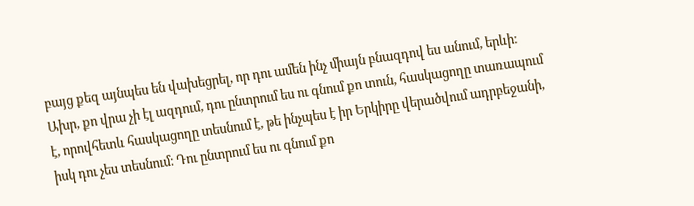բայց քեզ այնպես են վախեցրել, որ դու ամեն ինչ միայն բնազդով ես անում, երևի։ Ախր, քո վրա չի էլ ազդում, դու ընտրում ես ու գնում քո տուն, հասկացողը տառապում է, որովհետև հասկացողը տեսնում է, թե ինչպես է իր Երկիրը վերածվում ադրբեջանի, իսկ դու չես տեսնում։ Դու ընտրում ես ու գնում քո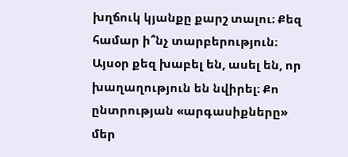խղճուկ կյանքը քարշ տալու։ Քեզ համար ի՞նչ տարբերություն։ Այսօր քեզ խաբել են, ասել են, որ խաղաղություն են նվիրել։ Քո ընտրության «արգասիքները» մեր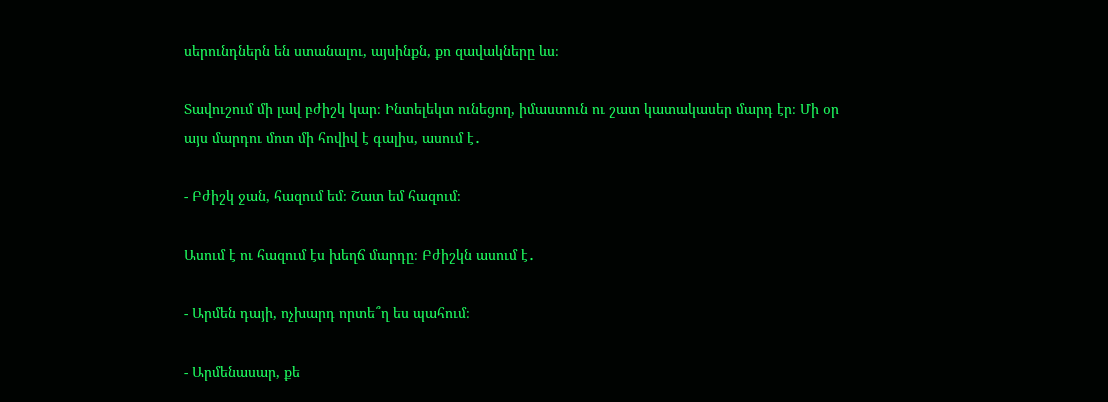սերունդներն են ստանալու, այսինքն, քո զավակները ևս։

Տավուշում մի լավ բժիշկ կար։ Ինտելեկտ ունեցող, իմաստուն ու շատ կատակասեր մարդ էր։ Մի օր այս մարդու մոտ մի հովիվ է գալիս, ասում է․

- Բժիշկ ջան, հազում եմ։ Շատ եմ հազում։

Ասում է ու հազում էս խեղճ մարդը։ Բժիշկն ասում է․

- Արմեն դայի, ոչխարդ որտե՞ղ ես պահում։

- Արմենասար, քե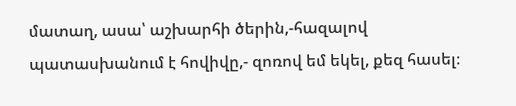մատաղ, ասա՝ աշխարհի ծերին,-հազալով պատասխանում է հովիվը,- զոռով եմ եկել, քեզ հասել։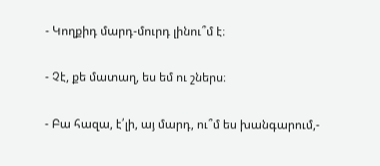- Կողքիդ մարդ-մուրդ լինու՞մ է։

- Չէ, քե մատաղ, ես եմ ու շներս։

- Բա հազա, է՛լի, այ մարդ, ու՞մ ես խանգարում,-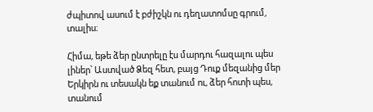ժպիտով ասում է բժիշկն ու դեղատոմսը գրում, տալիս։

Հիմա, եթե ձեր ընտրելը էս մարդու հազալու պես լիներ՝ Աստված Ձեզ հետ, բայց Դուք մեզանից մեր Երկիրն ու տեսակն եք տանում ու, ձեր հոտի պես, տանում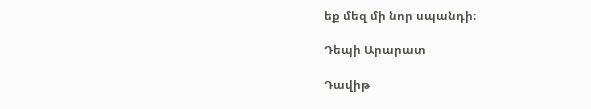եք մեզ մի նոր սպանդի։

Դեպի Արարատ

Դավիթ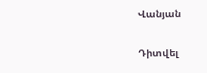Վանյան

Դիտվել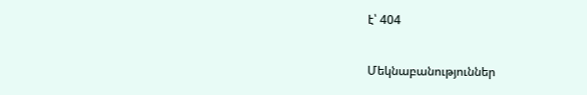է՝ 404

Մեկնաբանություններ